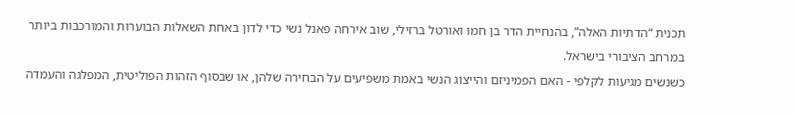תכנית “הדתיות האלה”, בהנחיית הדר בן חמו ואורטל ברזילי, שוב אירחה פאנל נשי כדי לדון באחת השאלות הבוערות והמורכבות ביותר במרחב הציבורי בישראל.
כשנשים מגיעות לקלפי - האם הפמיניזם והייצוג הנשי באמת משפיעים על הבחירה שלהן, או שבסוף הזהות הפוליטית, המפלגה והעמדה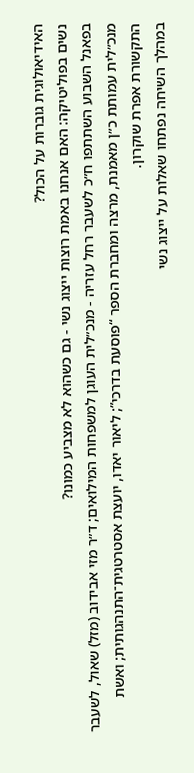האידיאולוגית גוברות על הכול?
נשים בפוליטיקה: האם אנחנו באמת רוצות ייצוג נשי - גם כשהוא לא מצביע כמונו?
בפאנל השבוע השתתפו ח״כ לשעבר רחל עזריה - מנכ״לית העוגן למשפחות המילואים; ד״ר מזי אבידוב (מזל) שאול, לשעבר מנכ״לית עמותת כ״ן מאמנת, מרצה ומחברת הספר “פוסעת בדרכי”; ליאור יאדו, יועצת אסטרטגית־התנהגותית; ואשת התקשורת אפרת שוקרון.
במהלך השיחה נפתחו שאלות על ייצוג נשי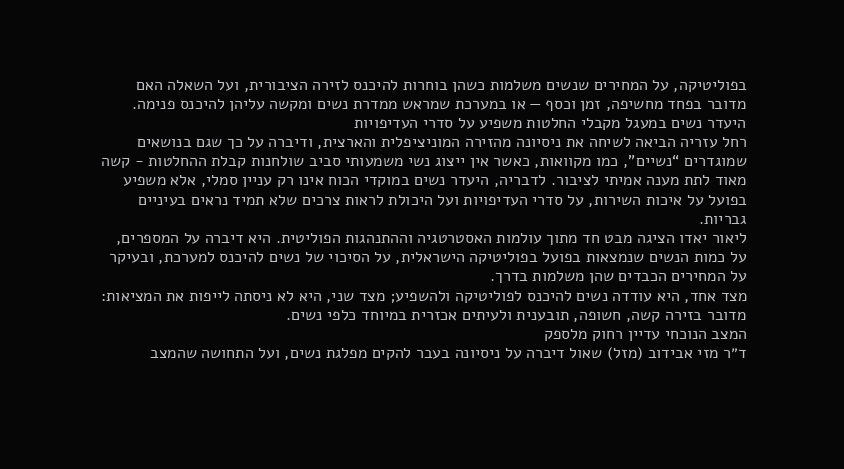בפוליטיקה, על המחירים שנשים משלמות כשהן בוחרות להיכנס לזירה הציבורית, ועל השאלה האם מדובר בפחד מחשיפה, זמן וכסף — או במערכת שמראש ממדרת נשים ומקשה עליהן להיכנס פנימה.
היעדר נשים במעגל מקבלי החלטות משפיע על סדרי העדיפויות
רחל עזריה הביאה לשיחה את ניסיונה מהזירה המוניציפלית והארצית, ודיברה על כך שגם בנושאים שמוגדרים “נשיים”, כמו מקוואות, כאשר אין ייצוג נשי משמעותי סביב שולחנות קבלת ההחלטות - קשה מאוד לתת מענה אמיתי לציבור. לדבריה, היעדר נשים במוקדי הכוח אינו רק עניין סמלי, אלא משפיע בפועל על איכות השירות, על סדרי העדיפויות ועל היכולת לראות צרכים שלא תמיד נראים בעיניים גבריות.
ליאור יאדו הציגה מבט חד מתוך עולמות האסטרטגיה וההתנהגות הפוליטית. היא דיברה על המספרים, על כמות הנשים שנמצאות בפועל בפוליטיקה הישראלית, על הסיכוי של נשים להיכנס למערכת, ובעיקר על המחירים הכבדים שהן משלמות בדרך.
מצד אחד, היא עודדה נשים להיכנס לפוליטיקה ולהשפיע; מצד שני, היא לא ניסתה לייפות את המציאות: מדובר בזירה קשה, חשופה, תובענית ולעיתים אכזרית במיוחד כלפי נשים.
המצב הנוכחי עדיין רחוק מלספק
ד״ר מזי אבידוב (מזל) שאול דיברה על ניסיונה בעבר להקים מפלגת נשים, ועל התחושה שהמצב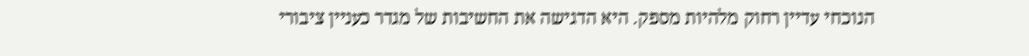הנוכחי עדיין רחוק מלהיות מספק. היא הדגישה את החשיבות של מגדר כעניין ציבורי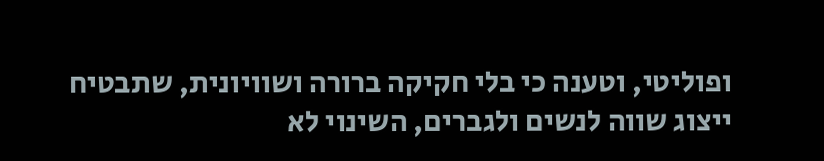ופוליטי, וטענה כי בלי חקיקה ברורה ושוויונית, שתבטיח ייצוג שווה לנשים ולגברים, השינוי לא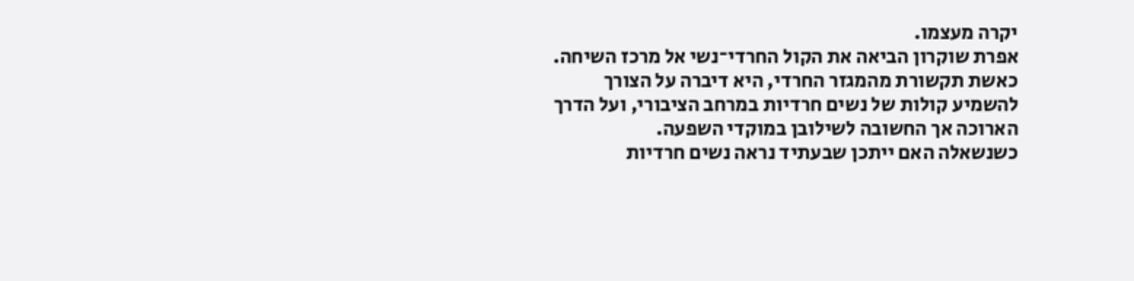יקרה מעצמו.
אפרת שוקרון הביאה את הקול החרדי־נשי אל מרכז השיחה. כאשת תקשורת מהמגזר החרדי, היא דיברה על הצורך להשמיע קולות של נשים חרדיות במרחב הציבורי, ועל הדרך הארוכה אך החשובה לשילובן במוקדי השפעה.
כשנשאלה האם ייתכן שבעתיד נראה נשים חרדיות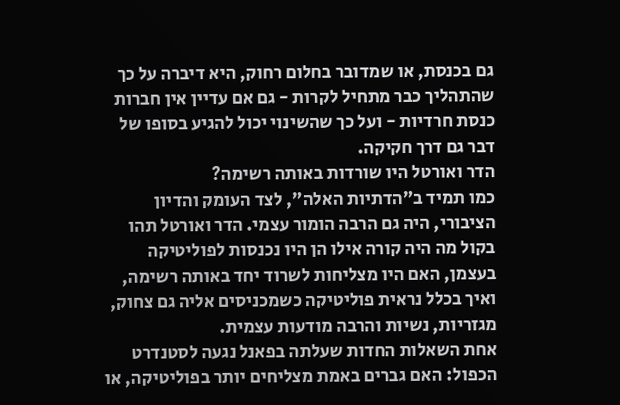גם בכנסת, או שמדובר בחלום רחוק, היא דיברה על כך שהתהליך כבר מתחיל לקרות - גם אם עדיין אין חברות כנסת חרדיות - ועל כך שהשינוי יכול להגיע בסופו של דבר גם דרך חקיקה.
הדר ואורטל היו שורדות באותה רשימה?
כמו תמיד ב”הדתיות האלה”, לצד העומק והדיון הציבורי, היה גם הרבה הומור עצמי. הדר ואורטל תהו בקול מה היה קורה אילו הן היו נכנסות לפוליטיקה בעצמן, האם היו מצליחות לשרוד יחד באותה רשימה, ואיך בכלל נראית פוליטיקה כשמכניסים אליה גם צחוק, מגזריות, נשיות והרבה מודעות עצמית.
אחת השאלות החדות שעלתה בפאנל נגעה לסטנדרט הכפול: האם גברים באמת מצליחים יותר בפוליטיקה, או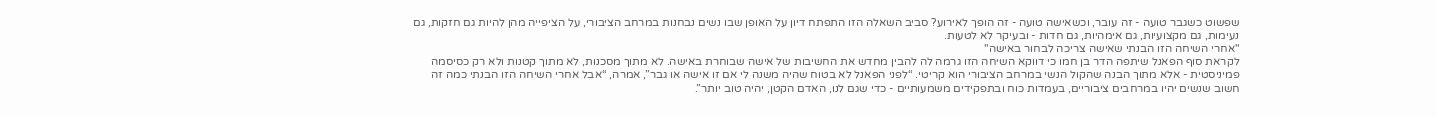שפשוט כשגבר טועה - זה עובר, וכשאישה טועה - זה הופך לאירוע? סביב השאלה הזו התפתח דיון על האופן שבו נשים נבחנות במרחב הציבורי, על הציפייה מהן להיות גם חזקות, גם נעימות, גם מקצועיות, גם אימהיות, גם חדות - ובעיקר לא לטעות.
"אחרי השיחה הזו הבנתי שאישה צריכה לבחור באישה"
לקראת סוף הפאנל שיתפה הדר בן חמו כי דווקא השיחה הזו גרמה לה להבין מחדש את החשיבות של אישה שבוחרת באישה. לא מתוך מסכנות, לא מתוך קטנות ולא רק כסיסמה פמיניסטית - אלא מתוך הבנה שהקול הנשי במרחב הציבורי הוא קריטי. “לפני הפאנל לא בטוח שהיה משנה לי אם זו אישה או גבר”, אמרה, “אבל אחרי השיחה הזו הבנתי כמה זה חשוב שנשים יהיו במרחבים ציבוריים, בעמדות כוח ובתפקידים משמעותיים - כדי שגם לנו, האדם הקטן, יהיה טוב יותר”.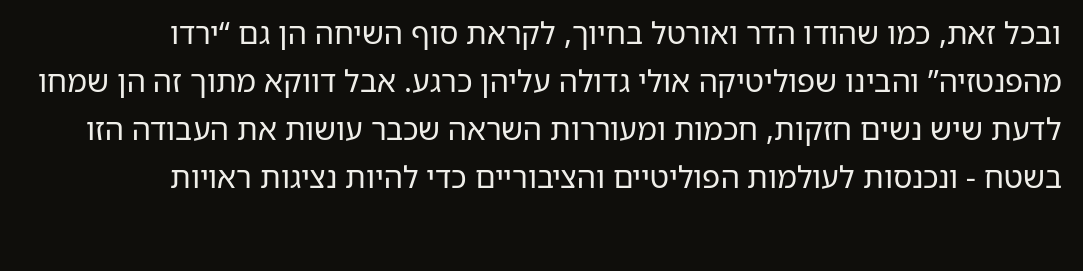ובכל זאת, כמו שהודו הדר ואורטל בחיוך, לקראת סוף השיחה הן גם “ירדו מהפנטזיה” והבינו שפוליטיקה אולי גדולה עליהן כרגע. אבל דווקא מתוך זה הן שמחו לדעת שיש נשים חזקות, חכמות ומעוררות השראה שכבר עושות את העבודה הזו בשטח - ונכנסות לעולמות הפוליטיים והציבוריים כדי להיות נציגות ראויות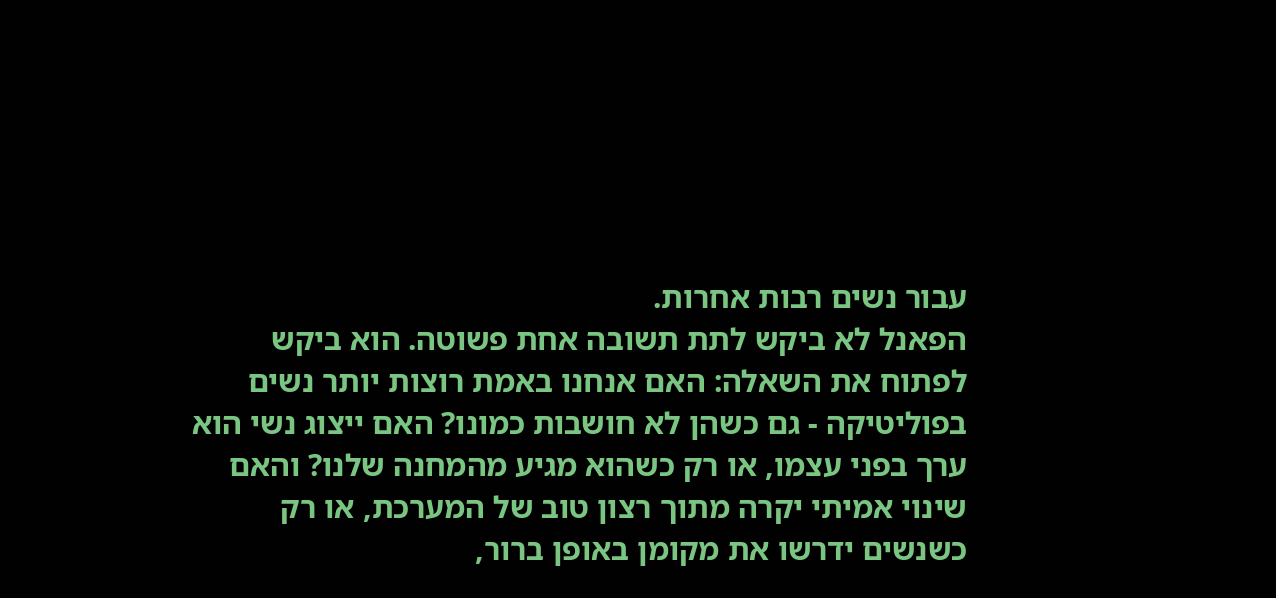עבור נשים רבות אחרות.
הפאנל לא ביקש לתת תשובה אחת פשוטה. הוא ביקש לפתוח את השאלה: האם אנחנו באמת רוצות יותר נשים בפוליטיקה - גם כשהן לא חושבות כמונו? האם ייצוג נשי הוא ערך בפני עצמו, או רק כשהוא מגיע מהמחנה שלנו? והאם שינוי אמיתי יקרה מתוך רצון טוב של המערכת, או רק כשנשים ידרשו את מקומן באופן ברור,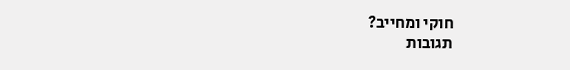חוקי ומחייב?
תגובות